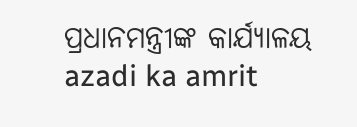ପ୍ରଧାନମନ୍ତ୍ରୀଙ୍କ କାର୍ଯ୍ୟାଳୟ
azadi ka amrit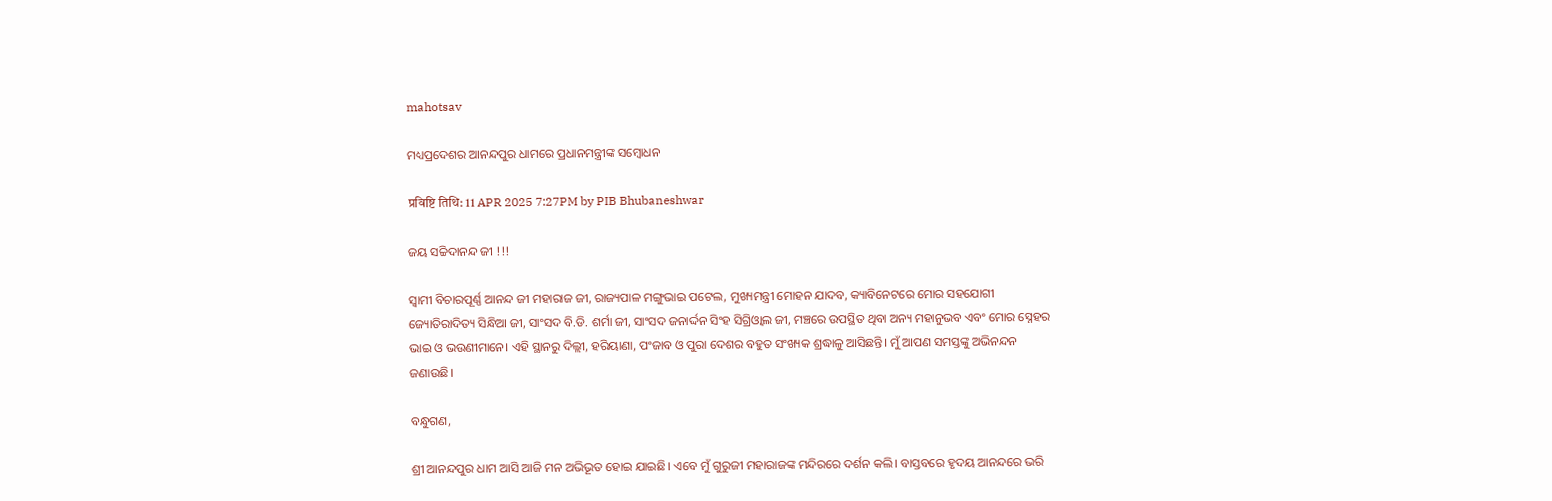mahotsav

ମଧ୍ୟପ୍ରଦେଶର ଆନନ୍ଦପୁର ଧାମରେ ପ୍ରଧାନମନ୍ତ୍ରୀଙ୍କ ସମ୍ବୋଧନ

प्रविष्टि तिथि: 11 APR 2025 7:27PM by PIB Bhubaneshwar

ଜୟ ସଚ୍ଚିଦାନନ୍ଦ ଜୀ !!!

ସ୍ୱାମୀ ବିଚାରପୂର୍ଣ୍ଣ ଆନନ୍ଦ ଜୀ ମହାରାଜ ଜୀ, ରାଜ୍ୟପାଳ ମଙ୍ଗୁଭାଇ ପଟେଲ, ମୁଖ୍ୟମନ୍ତ୍ରୀ ମୋହନ ଯାଦବ, କ୍ୟାବିନେଟରେ ମୋର ସହଯୋଗୀ ଜ୍ୟୋତିରାଦିତ୍ୟ ସିନ୍ଧିଆ ଜୀ, ସାଂସଦ ବି.ଡି. ଶର୍ମା ଜୀ, ସାଂସଦ ଜନାର୍ଦ୍ଦନ ସିଂହ ସିଗ୍ରିଓ୍ୱାଲ ଜୀ, ମଞ୍ଚରେ ଉପସ୍ଥିତ ଥିବା ଅନ୍ୟ ମହାନୁଭବ ଏବଂ ମୋର ସ୍ନେହର ଭାଇ ଓ ଭଉଣୀମାନେ। ଏହି ସ୍ଥାନରୁ ଦିଲ୍ଲୀ, ହରିୟାଣା, ପଂଜାବ ଓ ପୁରା ଦେଶର ବହୁତ ସଂଖ୍ୟକ ଶ୍ରଦ୍ଧାଳୁ ଆସିଛନ୍ତି। ମୁଁ ଆପଣ ସମସ୍ତଙ୍କୁ ଅଭିନନ୍ଦନ ଜଣାଉଛି।

ବନ୍ଧୁଗଣ,

ଶ୍ରୀ ଆନନ୍ଦପୁର ଧାମ ଆସି ଆଜି ମନ ଅଭିଭୂତ ହୋଇ ଯାଇଛି। ଏବେ ମୁଁ ଗୁରୁଜୀ ମହାରାଜଙ୍କ ମନ୍ଦିରରେ ଦର୍ଶନ କଲି। ବାସ୍ତବରେ ହୃଦୟ ଆନନ୍ଦରେ ଭରି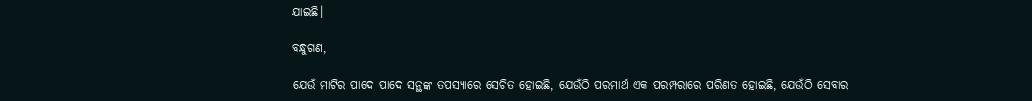ଯାଇଛି।

ବନ୍ଧୁଗଣ,

ଯେଉଁ ମାଟିର ପାଦେ ପାଦେ ସନ୍ଥଙ୍କ ତପସ୍ୟାରେ ସେଚିତ ହୋଇଛି, ଯେଉଁଠି ପରମାର୍ଥ ଏକ ପରମ୍ପରାରେ ପରିଣତ ହୋଇଛି, ଯେଉଁଠି ସେବାର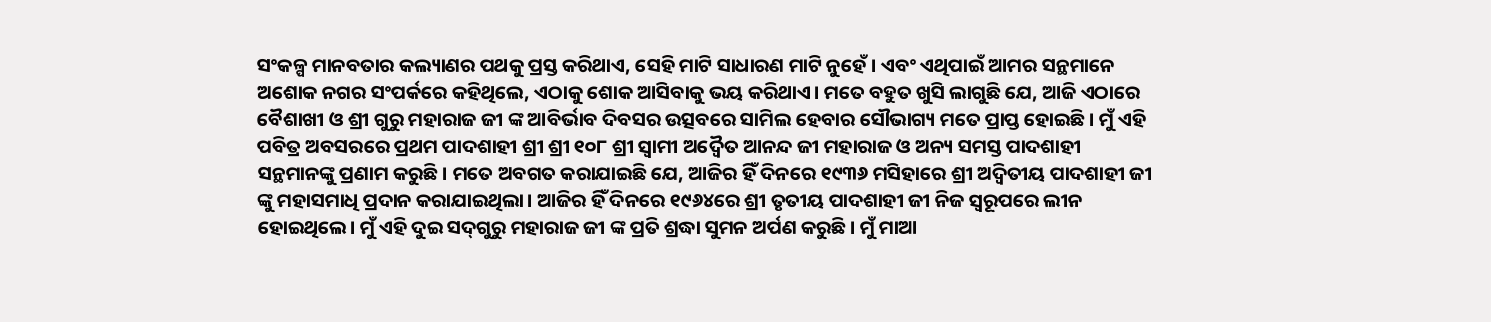ସଂକଳ୍ପ ମାନବତାର କଲ୍ୟାଣର ପଥକୁ ପ୍ରସ୍ତ କରିଥାଏ, ସେହି ମାଟି ସାଧାରଣ ମାଟି ନୁହେଁ। ଏବଂ ଏଥିପାଇଁ ଆମର ସନ୍ଥମାନେ ଅଶୋକ ନଗର ସଂପର୍କରେ କହିଥିଲେ, ଏଠାକୁ ଶୋକ ଆସିବାକୁ ଭୟ କରିଥାଏ। ମତେ ବହୁତ ଖୁସି ଲାଗୁଛି ଯେ, ଆଜି ଏଠାରେ ବୈଶାଖୀ ଓ ଶ୍ରୀ ଗୁରୁ ମହାରାଜ ଜୀ ଙ୍କ ଆବିର୍ଭାବ ଦିବସର ଉତ୍ସବରେ ସାମିଲ ହେବାର ସୌଭାଗ୍ୟ ମତେ ପ୍ରାପ୍ତ ହୋଇଛି। ମୁଁ ଏହି ପବିତ୍ର ଅବସରରେ ପ୍ରଥମ ପାଦଶାହୀ ଶ୍ରୀ ଶ୍ରୀ ୧୦୮ ଶ୍ରୀ ସ୍ୱାମୀ ଅଦ୍ୱୈତ ଆନନ୍ଦ ଜୀ ମହାରାଜ ଓ ଅନ୍ୟ ସମସ୍ତ ପାଦଶାହୀ ସନ୍ଥମାନଙ୍କୁ ପ୍ରଣାମ କରୁଛି। ମତେ ଅବଗତ କରାଯାଇଛି ଯେ, ଆଜିର ହିଁ ଦିନରେ ୧୯୩୬ ମସିହାରେ ଶ୍ରୀ ଅଦ୍ୱିତୀୟ ପାଦଶାହୀ ଜୀ ଙ୍କୁ ମହାସମାଧି ପ୍ରଦାନ କରାଯାଇଥିଲା। ଆଜିର ହିଁ ଦିନରେ ୧୯୬୪ରେ ଶ୍ରୀ ତୃତୀୟ ପାଦଶାହୀ ଜୀ ନିଜ ସ୍ୱରୂପରେ ଲୀନ ହୋଇଥିଲେ। ମୁଁ ଏହି ଦୁଇ ସଦ୍‌ଗୁରୁ ମହାରାଜ ଜୀ ଙ୍କ ପ୍ରତି ଶ୍ରଦ୍ଧା ସୁମନ ଅର୍ପଣ କରୁଛି। ମୁଁ ମାଆ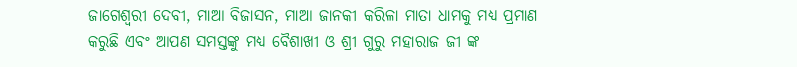ଜାଗେଶ୍ୱରୀ ଦେବୀ, ମାଆ ବିଜାସନ, ମାଆ ଜାନକୀ କରିଳା ମାତା ଧାମକୁ ମଧ୍ୟ ପ୍ରମାଣ କରୁଛି ଏବଂ ଆପଣ ସମସ୍ତଙ୍କୁ ମଧ୍ୟ ବୈଶାଖୀ ଓ ଶ୍ରୀ ଗୁରୁ ମହାରାଜ ଜୀ ଙ୍କ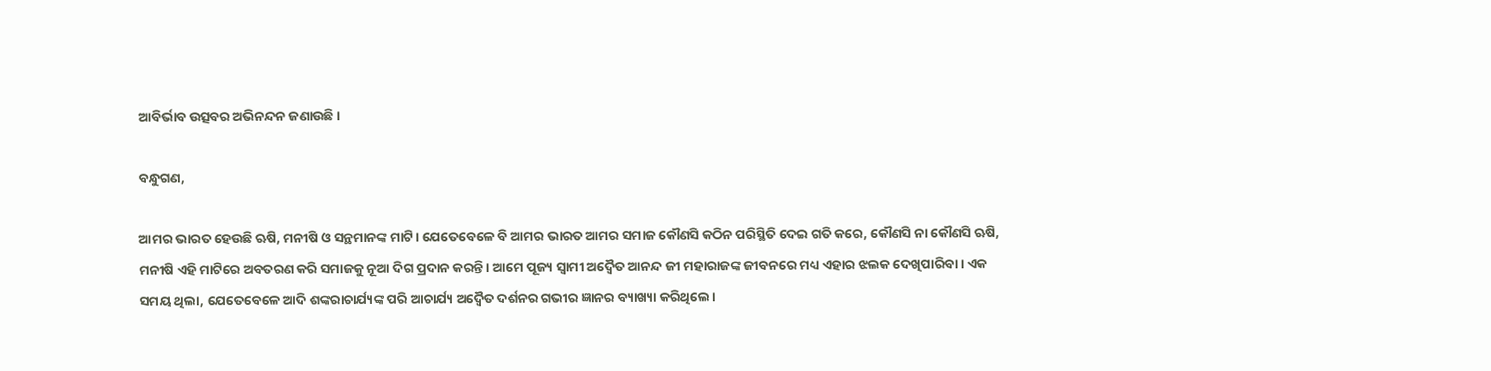ଆବିର୍ଭାବ ଉତ୍ସବର ଅଭିନନ୍ଦନ ଜଣାଉଛି।

ବନ୍ଧୁଗଣ,

ଆମର ଭାରତ ହେଉଛି ଋଷି, ମନୀଷି ଓ ସନ୍ଥମାନଙ୍କ ମାଟି। ଯେତେବେଳେ ବି ଆମର ଭାରତ ଆମର ସମାଜ କୌଣସି କଠିନ ପରିସ୍ଥିତି ଦେଇ ଗତି କରେ, କୌଣସି ନା କୌଣସି ଋଷି, ମନୀଷି ଏହି ମାଟିରେ ଅବତରଣ କରି ସମାଜକୁ ନୂଆ ଦିଗ ପ୍ରଦାନ କରନ୍ତି। ଆମେ ପୂଜ୍ୟ ସ୍ୱାମୀ ଅଦ୍ୱୈତ ଆନନ୍ଦ ଜୀ ମହାରାଜଙ୍କ ଜୀବନରେ ମଧ୍ୟ ଏହାର ଝଲକ ଦେଖିପାରିବା। ଏକ ସମୟ ଥିଲା, ଯେତେବେଳେ ଆଦି ଶଙ୍କରାଚାର୍ଯ୍ୟଙ୍କ ପରି ଆଚାର୍ଯ୍ୟ ଅଦ୍ୱୈତ ଦର୍ଶନର ଗଭୀର ଜ୍ଞାନର ବ୍ୟାଖ୍ୟା କରିଥିଲେ।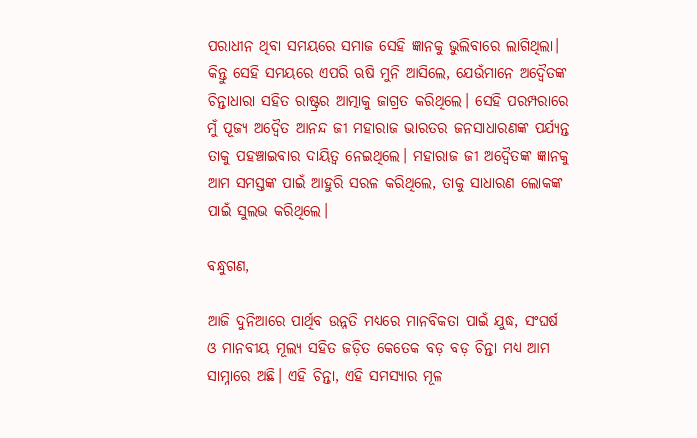ପରାଧୀନ ଥିବା ସମୟରେ ସମାଜ ସେହି ଜ୍ଞାନକୁ ଭୁଲିବାରେ ଲାଗିଥିଲା। କିନ୍ତୁ ସେହି ସମୟରେ ଏପରି ଋଷି ମୁନି ଆସିଲେ, ଯେଉଁମାନେ ଅଦ୍ୱୈତଙ୍କ ଚିନ୍ତାଧାରା ସହିତ ରାଷ୍ଟ୍ରର ଆତ୍ମାକୁ ଜାଗ୍ରତ କରିଥିଲେ। ସେହି ପରମ୍ପରାରେ ମୁଁ ପୂଜ୍ୟ ଅଦ୍ୱୈତ ଆନନ୍ଦ ଜୀ ମହାରାଜ ଭାରତର ଜନସାଧାରଣଙ୍କ ପର୍ଯ୍ୟନ୍ତ ତାକୁ ପହଞ୍ଚାଇବାର ଦାୟିତ୍ୱ ନେଇଥିଲେ। ମହାରାଜ ଜୀ ଅଦ୍ୱୈତଙ୍କ ଜ୍ଞାନକୁ ଆମ ସମସ୍ତଙ୍କ ପାଇଁ ଆହୁରି ସରଳ କରିଥିଲେ, ତାକୁ ସାଧାରଣ ଲୋକଙ୍କ ପାଇଁ ସୁଲଭ କରିଥିଲେ।

ବନ୍ଧୁଗଣ,

ଆଜି ଦୁନିଆରେ ପାର୍ଥିବ ଉନ୍ନତି ମଧ୍ୟରେ ମାନବିକତା ପାଇଁ ଯୁଦ୍ଧ, ସଂଘର୍ଷ ଓ ମାନବୀୟ ମୂଲ୍ୟ ସହିତ ଜଡ଼ିତ କେତେକ ବଡ଼ ବଡ଼ ଚିନ୍ତା ମଧ୍ୟ ଆମ ସାମ୍ନାରେ ଅଛି। ଏହି ଚିନ୍ତା, ଏହି ସମସ୍ୟାର ମୂଳ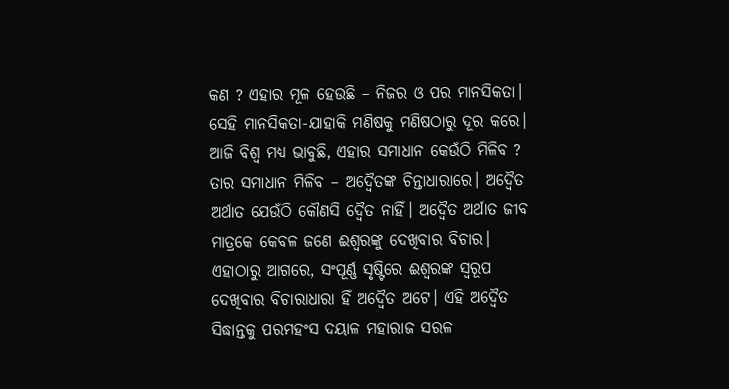କଣ ? ଏହାର ମୂଳ ହେଉଛି – ନିଜର ଓ ପର ମାନସିକତା। ସେହି ମାନସିକତା-ଯାହାକି ମଣିଷକୁ ମଣିଷଠାରୁ ଦୂର କରେ। ଆଜି ବିଶ୍ୱ ମଧ୍ୟ ଭାବୁଛି, ଏହାର ସମାଧାନ କେଉଁଠି ମିଳିବ ? ତାର ସମାଧାନ ମିଳିବ – ଅଦ୍ୱୈତଙ୍କ ଚିନ୍ତାଧାରାରେ। ଅଦ୍ୱୈତ ଅର୍ଥାତ ଯେଉଁଠି କୌଣସି ଦ୍ୱୈତ ନାହିଁ। ଅଦ୍ୱୈତ ଅର୍ଥାତ ଜୀବ ମାତ୍ରକେ କେବଳ ଜଣେ ଈଶ୍ୱରଙ୍କୁ ଦେଖିବାର ବିଚାର। ଏହାଠାରୁ ଆଗରେ, ସଂପୂର୍ଣ୍ଣ ସୃଷ୍ଟିରେ ଈଶ୍ୱରଙ୍କ ସ୍ୱରୂପ ଦେଖିବାର ବିଚାରାଧାରା ହିଁ ଅଦ୍ୱୈତ ଅଟେ। ଏହି ଅଦ୍ୱୈତ ସିଦ୍ଧାନ୍ତକୁ ପରମହଂସ ଦୟାଳ ମହାରାଜ ସରଳ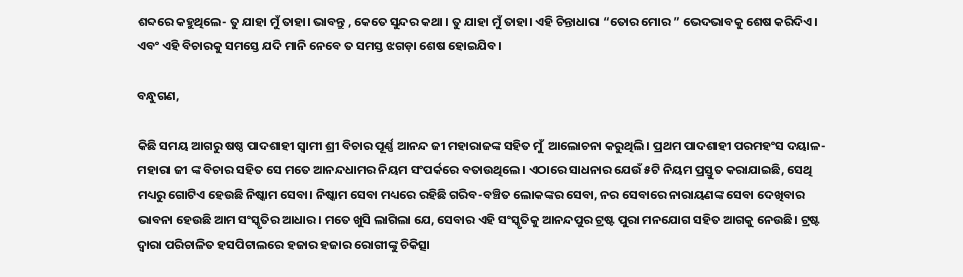ଶବ୍ଦରେ କହୁଥିଲେ- ତୁ ଯାହା ମୁଁ ତାହା। ଭାବନ୍ତୁ , କେତେ ସୁନ୍ଦର କଥା । ତୁ ଯାହା ମୁଁ ତାହା। ଏହି ଚିନ୍ତାଧାରା “ତୋର ମୋର ” ଭେଦଭାବକୁ ଶେଷ କରିଦିଏ। ଏବଂ ଏହି ବିଚାରକୁ ସମସ୍ତେ ଯଦି ମାନି ନେବେ ତ ସମସ୍ତ ଝଗଡ଼ା ଶେଷ ହୋଇଯିବ।

ବନ୍ଧୁଗଣ,

କିଛି ସମୟ ଆଗରୁ ଷଷ୍ଠ ପାଦଶାହୀ ସ୍ୱାମୀ ଶ୍ରୀ ବିଚାର ପୂର୍ଣ୍ଣ ଆନନ୍ଦ ଜୀ ମହାରାଜଙ୍କ ସହିତ ମୁଁ  ଆଲୋଚନା କରୁଥିଲି। ପ୍ରଥମ ପାଦଶାହୀ ପରମହଂସ ଦୟାଳ-ମହାରା ଜୀ ଙ୍କ ବିଚାର ସହିତ ସେ ମତେ ଆନନ୍ଦଧାମର ନିୟମ ସଂପର୍କରେ ବତାଉଥିଲେ। ଏଠାରେ ସାଧନାର ଯେଉଁ ୫ଟି ନିୟମ ପ୍ରସ୍ତୁତ କରାଯାଇଛି, ସେଥି ମଧ୍ୟରୁ ଗୋଟିଏ ହେଉଛି ନିଷ୍କାମ ସେବା। ନିଷ୍କାମ ସେବା ମଧ୍ୟରେ ରହିଛି ଗରିବ-ବଞ୍ଚିତ ଲୋକଙ୍କର ସେବା, ନର ସେବାରେ ନାରାୟଣଙ୍କ ସେବା ଦେଖିବାର ଭାବନା ହେଉଛି ଆମ ସଂସ୍କୃତିର ଆଧାର। ମତେ ଖୁସି ଲାଗିଲା ଯେ, ସେବାର ଏହି ସଂସ୍କୃତିକୁ ଆନନ୍ଦପୁର ଟ୍ରଷ୍ଟ ପୁରା ମନଯୋଗ ସହିତ ଆଗକୁ ନେଉଛି। ଟ୍ରଷ୍ଟ ଦ୍ୱାରା ପରିଚାଳିତ ହସପିଟାଲରେ ହଜାର ହଜାର ରୋଗୀଙ୍କୁ ଚିକିତ୍ସା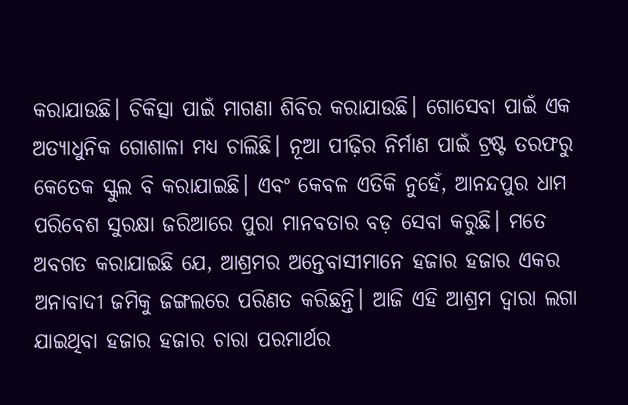କରାଯାଉଛି। ଚିକିତ୍ସା ପାଇଁ ମାଗଣା ଶିବିର କରାଯାଉଛି। ଗୋସେବା ପାଇଁ ଏକ ଅତ୍ୟାଧୁନିକ ଗୋଶାଳା ମଧ୍ୟ ଚାଲିଛି। ନୂଆ ପୀଢ଼ିର ନିର୍ମାଣ ପାଇଁ ଟ୍ରଷ୍ଟ ତରଫରୁ କେତେକ ସ୍କୁଲ ବି କରାଯାଇଛି। ଏବଂ କେବଳ ଏତିକି ନୁହେଁ, ଆନନ୍ଦପୁର ଧାମ ପରିବେଶ ସୁରକ୍ଷା ଜରିଆରେ ପୁରା ମାନବତାର ବଡ଼ ସେବା କରୁଛି। ମତେ ଅବଗତ କରାଯାଇଛି ଯେ, ଆଶ୍ରମର ଅନ୍ତେବାସୀମାନେ ହଜାର ହଜାର ଏକର ଅନାବାଦୀ ଜମିକୁ ଜଙ୍ଗଲରେ ପରିଣତ କରିଛନ୍ତି। ଆଜି ଏହି ଆଶ୍ରମ ଦ୍ୱାରା ଲଗା ଯାଇଥିବା ହଜାର ହଜାର ଚାରା ପରମାର୍ଥର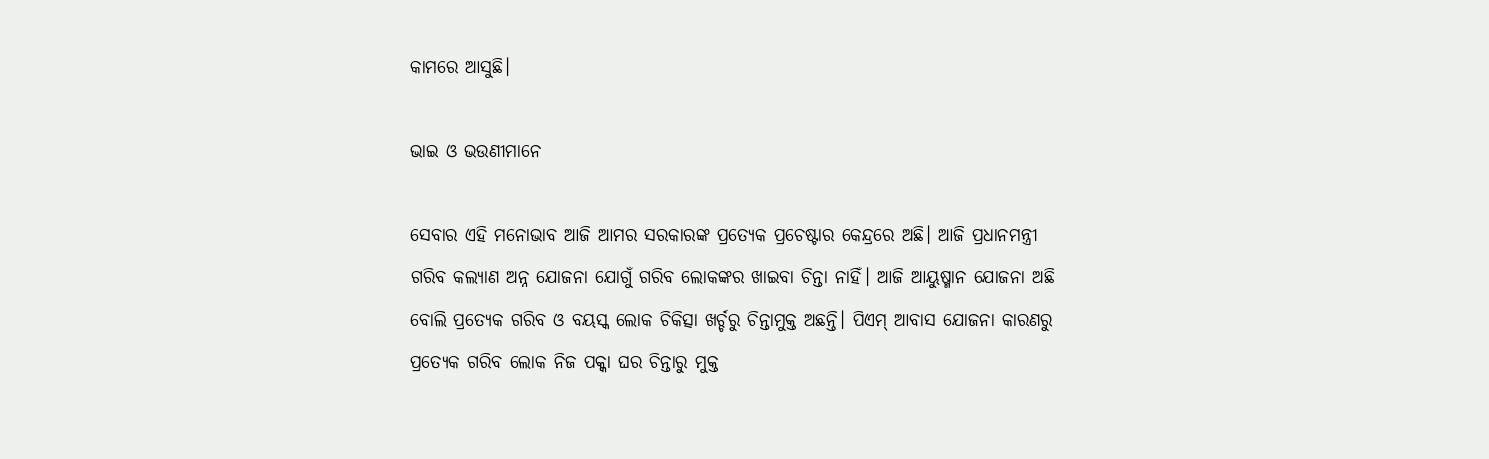କାମରେ ଆସୁଛି।

ଭାଇ ଓ ଭଉଣୀମାନେ

ସେବାର ଏହି ମନୋଭାବ ଆଜି ଆମର ସରକାରଙ୍କ ପ୍ରତ୍ୟେକ ପ୍ରଚେଷ୍ଟାର କେନ୍ଦ୍ରରେ ଅଛି। ଆଜି ପ୍ରଧାନମନ୍ତ୍ରୀ ଗରିବ କଲ୍ୟାଣ ଅନ୍ନ ଯୋଜନା ଯୋଗୁଁ ଗରିବ ଲୋକଙ୍କର ଖାଇବା ଚିନ୍ତା ନାହିଁ। ଆଜି ଆୟୁଷ୍ମାନ ଯୋଜନା ଅଛି ବୋଲି ପ୍ରତ୍ୟେକ ଗରିବ ଓ ବୟସ୍କ ଲୋକ ଚିକିତ୍ସା ଖର୍ଚ୍ଚରୁ ଚିନ୍ତାମୁକ୍ତ ଅଛନ୍ତି। ପିଏମ୍ ଆବାସ ଯୋଜନା କାରଣରୁ ପ୍ରତ୍ୟେକ ଗରିବ ଲୋକ ନିଜ ପକ୍କା ଘର ଚିନ୍ତାରୁ ମୁକ୍ତ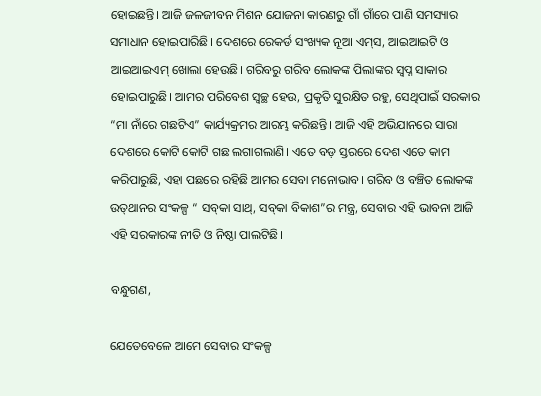ହୋଇଛନ୍ତି। ଆଜି ଜଳଜୀବନ ମିଶନ ଯୋଜନା କାରଣରୁ ଗାଁ ଗାଁରେ ପାଣି ସମସ୍ୟାର ସମାଧାନ ହୋଇପାରିଛି। ଦେଶରେ ରେକର୍ଡ ସଂଖ୍ୟକ ନୂଆ ଏମ୍‌ସ, ଆଇଆଇଟି ଓ ଆଇଆଇଏମ୍‌ ଖୋଲା ହେଉଛି। ଗରିବରୁ ଗରିବ ଲୋକଙ୍କ ପିଲାଙ୍କର ସ୍ୱପ୍ନ ସାକାର ହୋଇପାରୁଛି। ଆମର ପରିବେଶ ସ୍ୱଚ୍ଛ ହେଉ, ପ୍ରକୃତି ସୁରକ୍ଷିତ ରହୁ, ସେଥିପାଇଁ ସରକାର “ମା ନାଁରେ ଗଛଟିଏ” କାର୍ଯ୍ୟକ୍ରମର ଆରମ୍ଭ କରିଛନ୍ତି। ଆଜି ଏହି ଅଭିଯାନରେ ସାରା ଦେଶରେ କୋଟି କୋଟି ଗଛ ଲଗାଗଲାଣି। ଏତେ ବଡ଼ ସ୍ତରରେ ଦେଶ ଏତେ କାମ କରିପାରୁଛି, ଏହା ପଛରେ ରହିଛି ଆମର ସେବା ମନୋଭାବ। ଗରିବ ଓ ବଞ୍ଚିତ ଲୋକଙ୍କ ଉତ୍‌ଥାନର ସଂକଳ୍ପ “ ସବ୍‌କା ସାଥ୍, ସବ୍‌କା ବିକାଶ”ର ମନ୍ତ୍ର, ସେବାର ଏହି ଭାବନା ଆଜି ଏହି ସରକାରଙ୍କ ନୀତି ଓ ନିଷ୍ଠା ପାଲଟିଛି।

ବନ୍ଧୁଗଣ,

ଯେତେବେଳେ ଆମେ ସେବାର ସଂକଳ୍ପ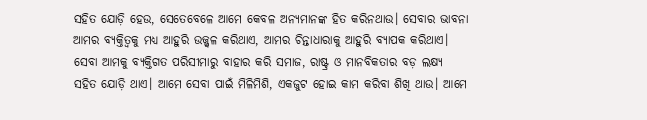ସହିତ ଯୋଡ଼ି ହେଉ, ସେତେବେଳେ ଆମେ କେବଳ ଅନ୍ୟମାନଙ୍କ ହିତ କରିନଥାଉ। ସେବାର ଭାବନା ଆମର ବ୍ୟକ୍ତିତ୍ୱକୁ ମଧ୍ୟ ଆହୁରି ଉଜ୍ଜ୍ୱଳ କରିଥାଏ, ଆମର ଚିନ୍ତାଧାରାକୁ ଆହୁରି ବ୍ୟାପକ କରିଥାଏ। ସେବା ଆମକୁ ବ୍ୟକ୍ତିଗତ ପରିସୀମାରୁ ବାହାର କରି ସମାଜ, ରାଷ୍ଟ୍ର ଓ ମାନବିକତାର ବଡ଼ ଲକ୍ଷ୍ୟ ସହିତ ଯୋଡ଼ି ଥାଏ। ଆମେ ସେବା ପାଇଁ ମିଳିମିଶି, ଏକଜୁଟ ହୋଇ କାମ କରିବା ଶିଖି ଥାଉ। ଆମେ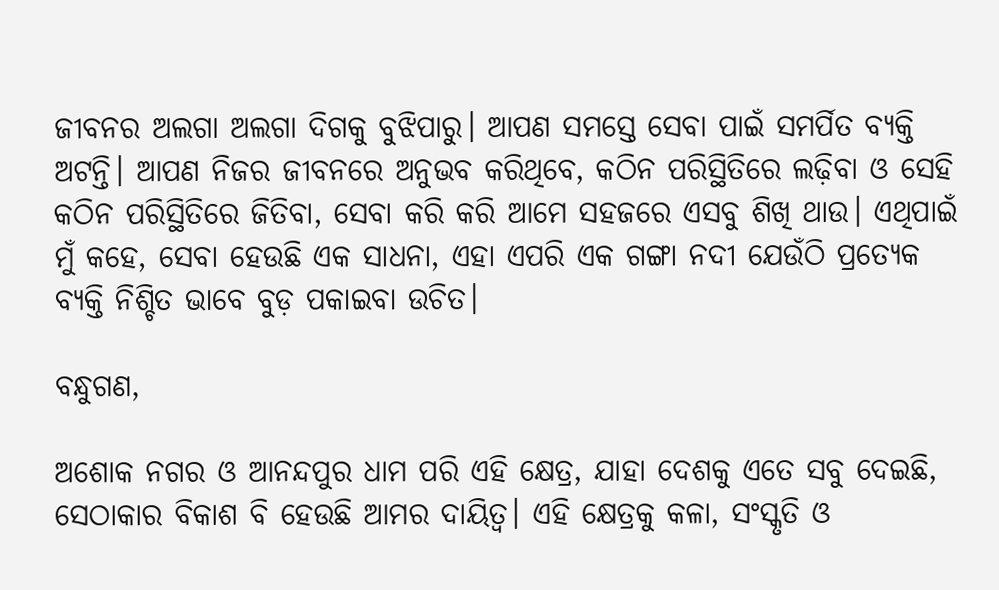ଜୀବନର ଅଲଗା ଅଲଗା ଦିଗକୁ ବୁଝିପାରୁ। ଆପଣ ସମସ୍ତେ ସେବା ପାଇଁ ସମର୍ପିତ ବ୍ୟକ୍ତି ଅଟନ୍ତି। ଆପଣ ନିଜର ଜୀବନରେ ଅନୁଭବ କରିଥିବେ, କଠିନ ପରିସ୍ଥିତିରେ ଲଢ଼ିବା ଓ ସେହି କଠିନ ପରିସ୍ଥିତିରେ ଜିତିବା, ସେବା କରି କରି ଆମେ ସହଜରେ ଏସବୁ ଶିଖି ଥାଉ। ଏଥିପାଇଁ ମୁଁ କହେ, ସେବା ହେଉଛି ଏକ ସାଧନା, ଏହା ଏପରି ଏକ ଗଙ୍ଗା ନଦୀ ଯେଉଁଠି ପ୍ରତ୍ୟେକ ବ୍ୟକ୍ତି ନିଶ୍ଚିତ ଭାବେ ବୁଡ଼ ପକାଇବା ଉଚିତ।

ବନ୍ଧୁଗଣ,

ଅଶୋକ ନଗର ଓ ଆନନ୍ଦପୁର ଧାମ ପରି ଏହି କ୍ଷେତ୍ର, ଯାହା ଦେଶକୁ ଏତେ ସବୁ ଦେଇଛି, ସେଠାକାର ବିକାଶ ବି ହେଉଛି ଆମର ଦାୟିତ୍ୱ। ଏହି କ୍ଷେତ୍ରକୁ କଳା, ସଂସ୍କୃତି ଓ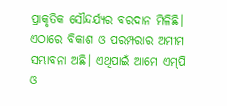ପ୍ରାକୃତିକ ସୌନ୍ଦର୍ଯ୍ୟର ବରଦାନ ମିଳିଛି। ଏଠାରେ ବିକାଶ ଓ ପରମ୍ପରାର ଅମୀମ ସମ୍ଭାବନା ଅଛି। ଏଥିପାଇଁ ଆମେ ଏମ୍‌ପି ଓ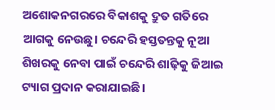ଅଶୋକନଗରରେ ବିକାଶକୁ ଦ୍ରୁତ ଗତିରେ ଆଗକୁ ନେଉଛୁ। ଚନ୍ଦେରି ହସ୍ତତନ୍ତକୁ ନୂଆ ଶିଖରକୁ ନେବା ପାଇଁ ଚନ୍ଦେରି ଶାଢ଼ିକୁ ଜିଆଇ ଟ୍ୟାଗ ପ୍ରଦାନ କରାଯାଇଛି।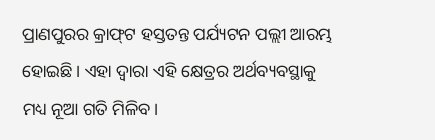ପ୍ରାଣପୁରର କ୍ରାଫ୍‌ଟ ହସ୍ତତନ୍ତ ପର୍ଯ୍ୟଟନ ପଲ୍ଲୀ ଆରମ୍ଭ ହୋଇଛି। ଏହା ଦ୍ୱାରା ଏହି କ୍ଷେତ୍ରର ଅର୍ଥବ୍ୟବସ୍ଥାକୁ ମଧ୍ୟ ନୂଆ ଗତି ମିଳିବ।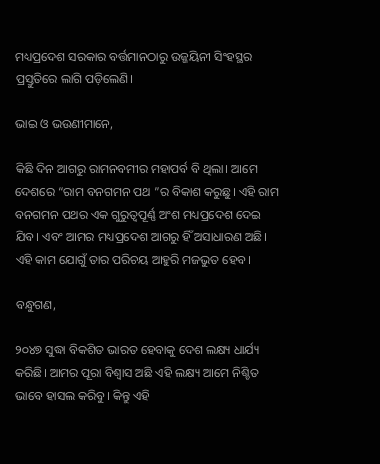ମଧ୍ୟପ୍ରଦେଶ ସରକାର ବର୍ତ୍ତମାନଠାରୁ ଉଜ୍ଜୟିନୀ ସିଂହସ୍ଥର ପ୍ରସ୍ତୁତିରେ ଲାଗି ପଡ଼ିଲେଣି।

ଭାଇ ଓ ଭଉଣୀମାନେ,

କିଛି ଦିନ ଆଗରୁ ରାମନବମୀର ମହାପର୍ବ ବି ଥିଲା। ଆମେ ଦେଶରେ “ରାମ ବନଗମନ ପଥ ”ର ବିକାଶ କରୁଛୁ। ଏହି ରାମ ବନଗମନ ପଥର ଏକ ଗୁରୁତ୍ୱପୂର୍ଣ୍ଣ ଅଂଶ ମଧ୍ୟପ୍ରଦେଶ ଦେଇ ଯିବ। ଏବଂ ଆମର ମଧ୍ୟପ୍ରଦେଶ ଆଗରୁ ହିଁ ଅସାଧାରଣ ଅଛି। ଏହି କାମ ଯୋଗୁଁ ତାର ପରିଚୟ ଆହୁରି ମଜଭୁତ ହେବ।

ବନ୍ଧୁଗଣ,

୨୦୪୭ ସୁଦ୍ଧା ବିକଶିତ ଭାରତ ହେବାକୁ ଦେଶ ଲକ୍ଷ୍ୟ ଧାର୍ଯ୍ୟ କରିଛି। ଆମର ପୂରା ବିଶ୍ୱାସ ଅଛି ଏହି ଲକ୍ଷ୍ୟ ଆମେ ନିଶ୍ଚିତ ଭାବେ ହାସଲ କରିବୁ। କିନ୍ତୁ ଏହି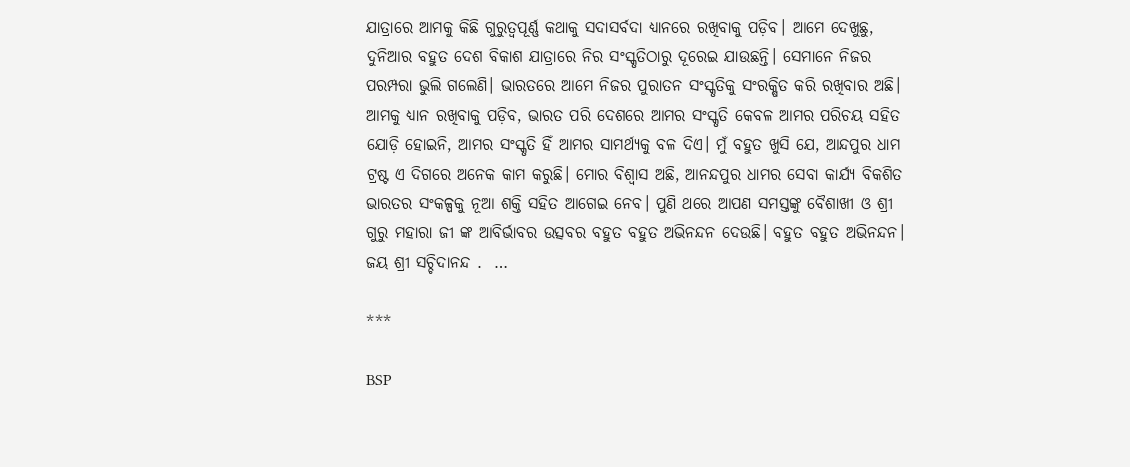ଯାତ୍ରାରେ ଆମକୁ କିଛି ଗୁରୁତ୍ୱପୂର୍ଣ୍ଣ କଥାକୁ ସଦାସର୍ବଦା ଧ୍ୟାନରେ ରଖିବାକୁ ପଡ଼ିବ। ଆମେ ଦେଖୁଛୁ, ଦୁନିଆର ବହୁତ ଦେଶ ବିକାଶ ଯାତ୍ରାରେ ନିର ସଂସ୍କୃତିଠାରୁ ଦୂରେଇ ଯାଉଛନ୍ତି। ସେମାନେ ନିଜର ପରମ୍ପରା ଭୁଲି ଗଲେଣି। ଭାରତରେ ଆମେ ନିଜର ପୁରାତନ ସଂସ୍କୃତିକୁ ସଂରକ୍ଷିତ କରି ରଖିବାର ଅଛି। ଆମକୁ ଧ୍ୟାନ ରଖିବାକୁ ପଡ଼ିବ, ଭାରତ ପରି ଦେଶରେ ଆମର ସଂସ୍କୃତି କେବଳ ଆମର ପରିଚୟ ସହିତ ଯୋଡ଼ି ହୋଇନି, ଆମର ସଂସ୍କୃତି ହିଁ ଆମର ସାମର୍ଥ୍ୟକୁ ବଳ ଦିଏ। ମୁଁ ବହୁତ ଖୁସି ଯେ, ଆନ୍ଦପୁର ଧାମ ଟ୍ରଷ୍ଟ ଏ ଦିଗରେ ଅନେକ କାମ କରୁଛି। ମୋର ବିଶ୍ୱାସ ଅଛି, ଆନନ୍ଦପୁର ଧାମର ସେବା କାର୍ଯ୍ୟ ବିକଶିତ ଭାରତର ସଂକଳ୍ପକୁ ନୂଆ ଶକ୍ତି ସହିତ ଆଗେଇ ନେବ। ପୁଣି ଥରେ ଆପଣ ସମସ୍ତଙ୍କୁ ବୈଶାଖୀ ଓ ଶ୍ରୀ ଗୁରୁ ମହାରା ଜୀ ଙ୍କ ଆବିର୍ଭାବର ଉତ୍ସବର ବହୁତ ବହୁତ ଅଭିନନ୍ଦନ ଦେଉଛି। ବହୁତ ବହୁତ ଅଭିନନ୍ଦନ। ଜୟ ଶ୍ରୀ ସଚ୍ଚିଦାନନ୍ଦ .  …

***

BSP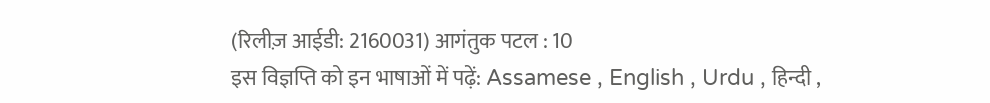(रिलीज़ आईडी: 2160031) आगंतुक पटल : 10
इस विज्ञप्ति को इन भाषाओं में पढ़ें: Assamese , English , Urdu , हिन्दी ,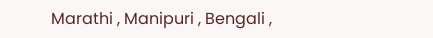Marathi , Manipuri , Bengali ,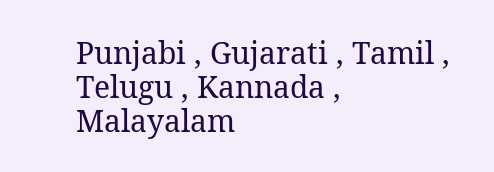Punjabi , Gujarati , Tamil , Telugu , Kannada , Malayalam